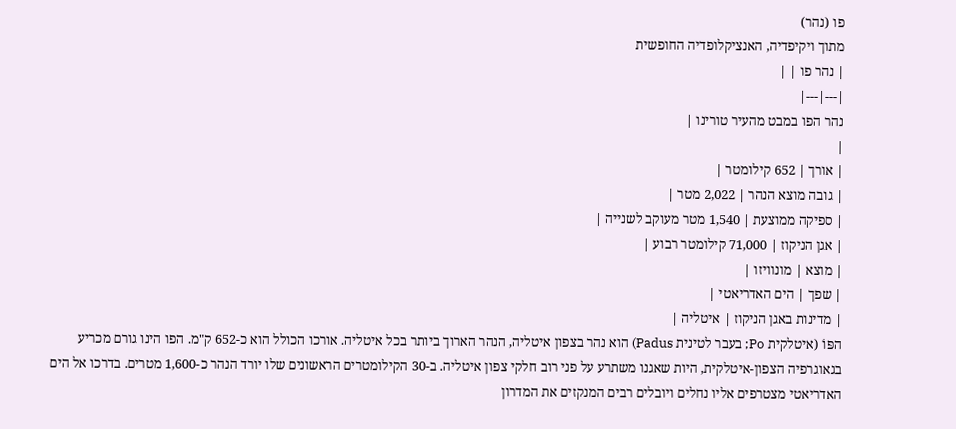פו (נהר)
מתוך ויקיפדיה, האנציקלופדיה החופשית
| נהר פו | |
|---|---|
נהר הפו במבט מהעיר טורינו |
|
| אורך | 652 קילומטר |
| גובה מוצא הנהר | 2,022 מטר |
| ספיקה ממוצעת | 1,540 מטר מעוקב לשנייה |
| אגן הניקוז | 71,000 קילומטר רבוע |
| מוצא | מונוויזו |
| שפך | הים האדריאטי |
| מדינות באגן הניקוז | איטליה |
הפּוֹ (איטלקית Po; בעבר לטינית Padus) הוא נהר בצפון איטליה, הנהר הארוך ביותר בכל איטליה. אורכו הכולל הוא כ-652 ק"מ. הפו הינו גורם מכריע בגאוגרפיה הצפון-איטלקית, היות שאגנו משתרע על פני רוב חלקי צפון איטליה. ב-30 הקילומטרים הראשונים שלו יורד הנהר כ-1,600 מטרים. בדרכו אל הים האדריאטי מצטרפים אליו נחלים ויובלים רבים המנקזים את המדרון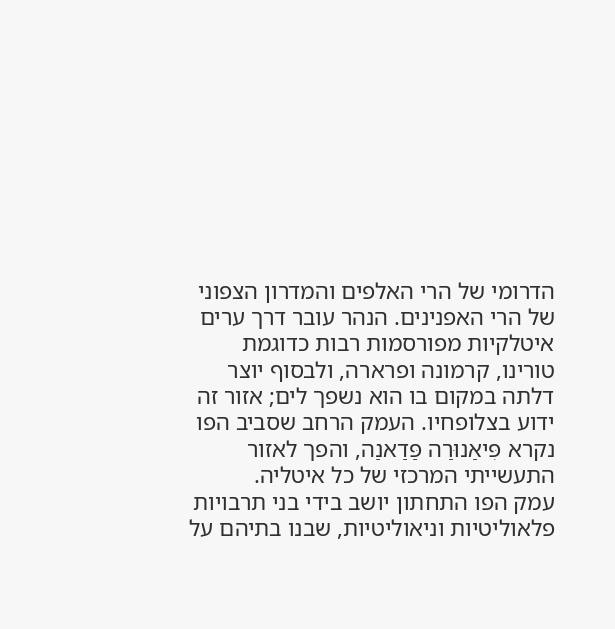הדרומי של הרי האלפים והמדרון הצפוני של הרי האפנינים. הנהר עובר דרך ערים איטלקיות מפורסמות רבות כדוגמת טורינו, קרמונה ופרארה, ולבסוף יוצר דלתה במקום בו הוא נשפך לים; אזור זה ידוע בצלופחיו. העמק הרחב שסביב הפו נקרא פִּיאַנוּרַה פַּדַאנַה, והפך לאזור התעשייתי המרכזי של כל איטליה.
עמק הפו התחתון יושב בידי בני תרבויות פלאוליטיות וניאוליטיות, שבנו בתיהם על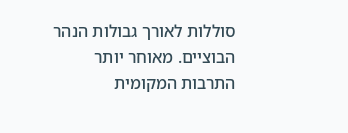סוללות לאורך גבולות הנהר הבוציים. מאוחר יותר התרבות המקומית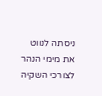ניסתה לנווט את מימי הנהר לצורכי השקיה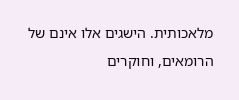מלאכותית. הישגים אלו אינם של הרומאים, וחוקרים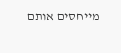מייחסים אותם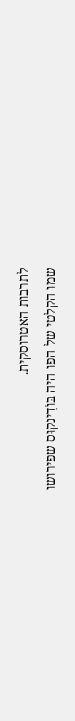לתרבות האטרוסקית.
שמו הקלטי של הפו היה בּוֹדִינקוּס שפירושו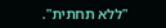"ללא תחתית".